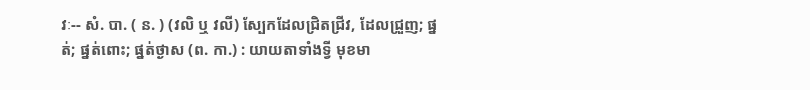វៈ-- សំ. បា. ( ន. ) (វលិ ឬ វលី) ស្បែកដែលជ្រិតជ្រីវ, ដែលជ្រួញ; ផ្នត់; ផ្នត់ពោះ; ផ្នត់ថ្ងាស (ព. កា.) : យាយតាទាំងទ្វី មុខមា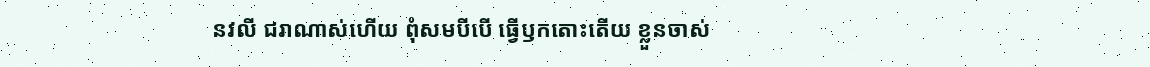នវលី ជរាណាស់ហើយ ពុំសមបីបើ ធ្វើឫកតោះតើយ ខ្លួនចាស់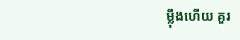ម្ល៉ឹងហើយ គួរ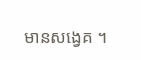មានសង្វេគ ។